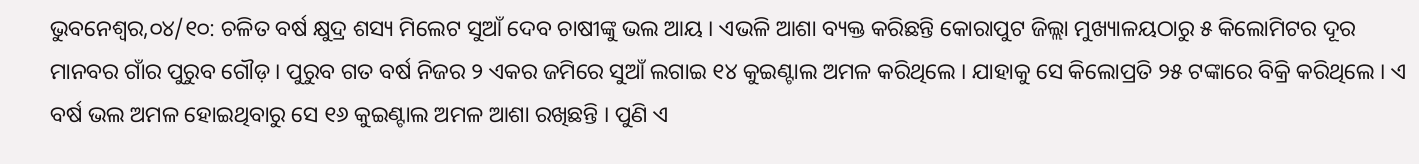ଭୁବନେଶ୍ୱର,୦୪/୧୦: ଚଳିତ ବର୍ଷ କ୍ଷୁଦ୍ର ଶସ୍ୟ ମିଲେଟ ସୁଆଁ ଦେବ ଚାଷୀଙ୍କୁ ଭଲ ଆୟ । ଏଭଳି ଆଶା ବ୍ୟକ୍ତ କରିଛନ୍ତି କୋରାପୁଟ ଜିଲ୍ଲା ମୁଖ୍ୟାଳୟଠାରୁ ୫ କିଲୋମିଟର ଦୂର ମାନବର ଗାଁର ପୁରୁବ ଗୌଡ଼ । ପୁରୁବ ଗତ ବର୍ଷ ନିଜର ୨ ଏକର ଜମିରେ ସୁଆଁ ଲଗାଇ ୧୪ କୁଇଣ୍ଟାଲ ଅମଳ କରିଥିଲେ । ଯାହାକୁ ସେ କିଲୋପ୍ରତି ୨୫ ଟଙ୍କାରେ ବିକ୍ରି କରିଥିଲେ । ଏ ବର୍ଷ ଭଲ ଅମଳ ହୋଇଥିବାରୁ ସେ ୧୬ କୁଇଣ୍ଟାଲ ଅମଳ ଆଶା ରଖିଛନ୍ତି । ପୁଣି ଏ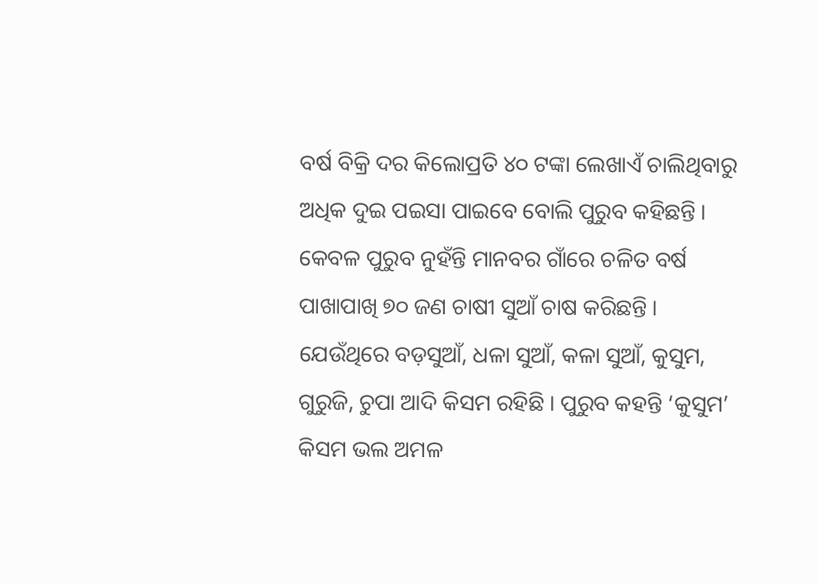ବର୍ଷ ବିକ୍ରି ଦର କିଲୋପ୍ରତି ୪୦ ଟଙ୍କା ଲେଖାଏଁ ଚାଲିଥିବାରୁ ଅଧିକ ଦୁଇ ପଇସା ପାଇବେ ବୋଲି ପୁରୁବ କହିଛନ୍ତି ।
କେବଳ ପୁରୁବ ନୁହଁନ୍ତି ମାନବର ଗାଁରେ ଚଳିତ ବର୍ଷ ପାଖାପାଖି ୭୦ ଜଣ ଚାଷୀ ସୁଆଁ ଚାଷ କରିଛନ୍ତି । ଯେଉଁଥିରେ ବଡ଼ସୁଆଁ, ଧଳା ସୁଆଁ, କଳା ସୁଆଁ, କୁସୁମ, ଗୁରୁଜି, ଚୁପା ଆଦି କିସମ ରହିଛି । ପୁରୁବ କହନ୍ତି ‘କୁସୁମ’ କିସମ ଭଲ ଅମଳ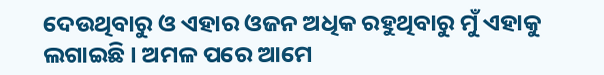ଦେଉଥିବାରୁ ଓ ଏହାର ଓଜନ ଅଧିକ ରହୁଥିବାରୁ ମୁଁ ଏହାକୁ ଲଗାଇଛି । ଅମଳ ପରେ ଆମେ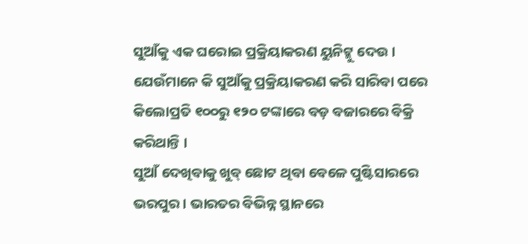ସୁଆଁକୁ ଏକ ଘରୋଇ ପ୍ରକ୍ରିୟାକରଣ ୟୁନିଟ୍କୁ ଦେଉ । ଯେଉଁମାନେ କି ସୁଆଁକୁ ପ୍ରକ୍ରିୟାକରଣ କରି ସାରିବା ପରେ କିଲୋପ୍ରତି ୧୦୦ରୁ ୧୨୦ ଟଙ୍କାରେ ବଡ଼ ବଜାରରେ ବିକ୍ରି କରିଥାନ୍ତି ।
ସୁଆଁ ଦେଖିବାକୁ ଖୁବ୍ ଛୋଟ ଥିବା ବେଳେ ପୁଷ୍ଟିସାରରେ ଭରପୁର । ଭାରତର ବିଭିନ୍ନ ସ୍ଥାନରେ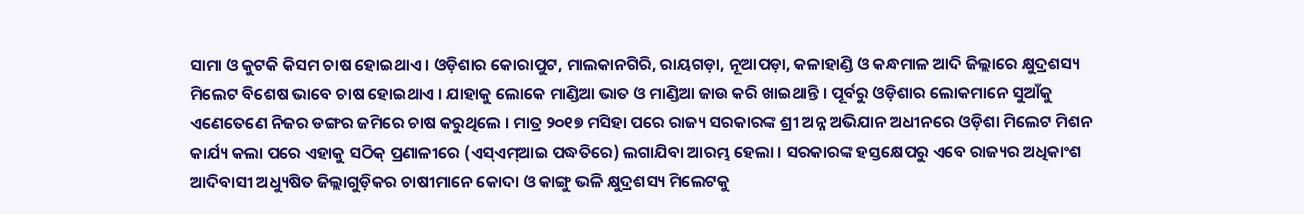ସାମା ଓ କୁଟକି କିସମ ଚାଷ ହୋଇଥାଏ । ଓଡ଼ିଶାର କୋରାପୁଟ, ମାଲକାନଗିରି, ରାୟଗଡ଼ା, ନୂଆପଡ଼ା, କଳାହାଣ୍ଡି ଓ କନ୍ଧମାଳ ଆଦି ଜିଲ୍ଲାରେ କ୍ଷୁଦ୍ରଶସ୍ୟ ମିଲେଟ ବିଶେଷ ଭାବେ ଚାଷ ହୋଇଥାଏ । ଯାହାକୁ ଲୋକେ ମାଣ୍ଡିଆ ଭାତ ଓ ମାଣ୍ଡିଆ ଜାଉ କରି ଖାଇଥାନ୍ତି । ପୂର୍ବରୁ ଓଡ଼ିଶାର ଲୋକମାନେ ସୁଆଁକୁ ଏଣେତେଣେ ନିଜର ଡଙ୍ଗର ଜମିରେ ଚାଷ କରୁଥିଲେ । ମାତ୍ର ୨୦୧୭ ମସିହା ପରେ ରାଜ୍ୟ ସରକାରଙ୍କ ଶ୍ରୀ ଅନ୍ନ ଅଭିଯାନ ଅଧୀନରେ ଓଡ଼ିଶା ମିଲେଟ ମିଶନ କାର୍ଯ୍ୟ କଲା ପରେ ଏହାକୁ ସଠିକ୍ ପ୍ରଣାଳୀରେ (ଏସ୍ଏମ୍ଆଇ ପଦ୍ଧତିରେ) ଲଗାଯିବା ଆରମ୍ଭ ହେଲା । ସରକାରଙ୍କ ହସ୍ତକ୍ଷେପରୁ ଏବେ ରାଜ୍ୟର ଅଧିକାଂଶ ଆଦିବାସୀ ଅଧ୍ୟୁଷିତ ଜିଲ୍ଲାଗୁଡ଼ିକର ଚାଷୀମାନେ କୋଦା ଓ କାଙ୍ଗୁ ଭଳି କ୍ଷୁଦ୍ରଶସ୍ୟ ମିଲେଟକୁ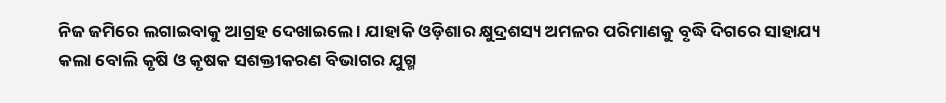ନିଜ ଜମିରେ ଲଗାଇବାକୁ ଆଗ୍ରହ ଦେଖାଇଲେ । ଯାହାକି ଓଡ଼ିଶାର କ୍ଷୁଦ୍ରଶସ୍ୟ ଅମଳର ପରିମାଣକୁ ବୃଦ୍ଧି ଦିଗରେ ସାହାଯ୍ୟ କଲା ବୋଲି କୃଷି ଓ କୃଷକ ସଶକ୍ତୀକରଣ ବିଭାଗର ଯୁଗ୍ମ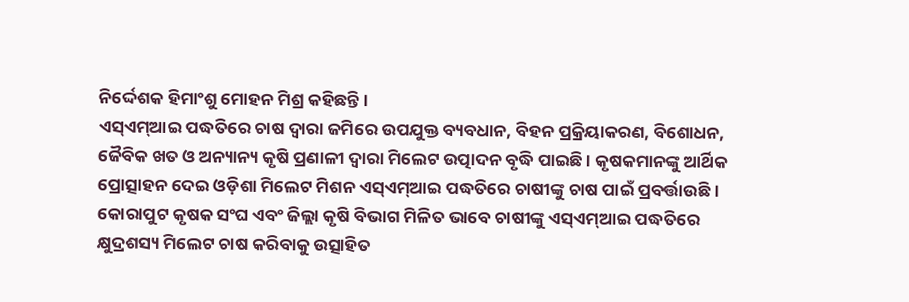ନିର୍ଦ୍ଦେଶକ ହିମାଂଶୁ ମୋହନ ମିଶ୍ର କହିଛନ୍ତି ।
ଏସ୍ଏମ୍ଆଇ ପଦ୍ଧତିରେ ଚାଷ ଦ୍ୱାରା ଜମିରେ ଉପଯୁକ୍ତ ବ୍ୟବଧାନ, ବିହନ ପ୍ରକ୍ରିୟାକରଣ, ବିଶୋଧନ, ଜୈବିକ ଖତ ଓ ଅନ୍ୟାନ୍ୟ କୃଷି ପ୍ରଣାଳୀ ଦ୍ୱାରା ମିଲେଟ ଉତ୍ପାଦନ ବୃଦ୍ଧି ପାଇଛି । କୃଷକମାନଙ୍କୁ ଆର୍ଥିକ ପ୍ରୋତ୍ସାହନ ଦେଇ ଓଡ଼ିଶା ମିଲେଟ ମିଶନ ଏସ୍ଏମ୍ଆଇ ପଦ୍ଧତିରେ ଚାଷୀଙ୍କୁ ଚାଷ ପାଇଁ ପ୍ରବର୍ତ୍ତାଉଛି । କୋରାପୁଟ କୃଷକ ସଂଘ ଏବଂ ଜିଲ୍ଲା କୃଷି ବିଭାଗ ମିଳିତ ଭାବେ ଚାଷୀଙ୍କୁ ଏସ୍ଏମ୍ଆଇ ପଦ୍ଧତିରେ କ୍ଷୁଦ୍ରଶସ୍ୟ ମିଲେଟ ଚାଷ କରିବାକୁ ଉତ୍ସାହିତ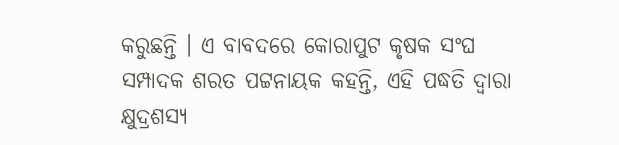କରୁଛନ୍ତି । ଏ ବାବଦରେ କୋରାପୁଟ କୃଷକ ସଂଘ ସମ୍ପାଦକ ଶରତ ପଟ୍ଟନାୟକ କହନ୍ତି, ଏହି ପଦ୍ଧତି ଦ୍ୱାରା କ୍ଷୁଦ୍ରଶସ୍ୟ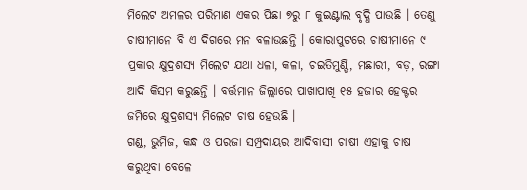ମିଲେଟ ଅମଳର ପରିମାଣ ଏକର ପିଛା ୭ରୁ ୮ କୁଇଣ୍ଟାଲ ବୃଦ୍ଧି ପାଉଛି । ତେଣୁ ଚାଷୀମାନେ ବି ଏ ଦିଗରେ ମନ ବଳାଉଛନ୍ତି । କୋରାପୁଟରେ ଚାଷୀମାନେ ୯ ପ୍ରକାର କ୍ଷୁଦ୍ରଶସ୍ୟ ମିଲେଟ ଯଥା ଧଳା, କଳା, ଚଇତିମୁଣ୍ଡି, ମଛାରୀ, ବଡ଼, ରଙ୍ଗା ଆଦି କିସମ କରୁଛନ୍ତି । ବର୍ତ୍ତମାନ ଜିଲ୍ଲାରେ ପାଖାପାଖି ୧୫ ହଜାର ହେକ୍ଟର ଜମିରେ କ୍ଷୁଦ୍ରଶସ୍ୟ ମିଲେଟ ଚାଷ ହେଉଛି ।
ଗଣ୍ଡ, ଭୁମିଜ, କନ୍ଧ ଓ ପରଜା ସମ୍ପ୍ରଦାୟର ଆଦିବାସୀ ଚାଷୀ ଏହାକୁ ଚାଷ କରୁଥିବା ବେଳେ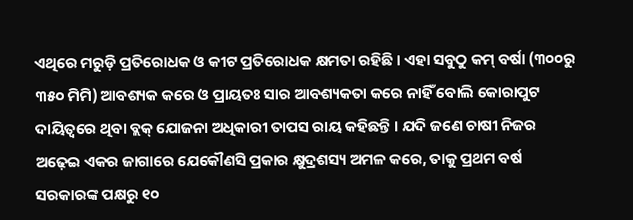ଏଥିରେ ମରୁଡ଼ି ପ୍ରତିରୋଧକ ଓ କୀଟ ପ୍ରତିରୋଧକ କ୍ଷମତା ରହିଛି । ଏହା ସବୁଠୁ କମ୍ ବର୍ଷା (୩୦୦ରୁ ୩୫୦ ମିମି) ଆବଶ୍ୟକ କରେ ଓ ପ୍ରାୟତଃ ସାର ଆବଶ୍ୟକତା କରେ ନାହିଁ ବୋଲି କୋରାପୁଟ ଦାୟିତ୍ୱରେ ଥିବା ବ୍ଲକ୍ ଯୋଜନା ଅଧିକାରୀ ତାପସ ରାୟ କହିଛନ୍ତି । ଯଦି ଜଣେ ଚାଷୀ ନିଜର ଅଢ଼େଇ ଏକର ଜାଗାରେ ଯେକୌଣସି ପ୍ରକାର କ୍ଷୁଦ୍ରଶସ୍ୟ ଅମଳ କରେ, ତାକୁ ପ୍ରଥମ ବର୍ଷ ସରକାରଙ୍କ ପକ୍ଷରୁ ୧୦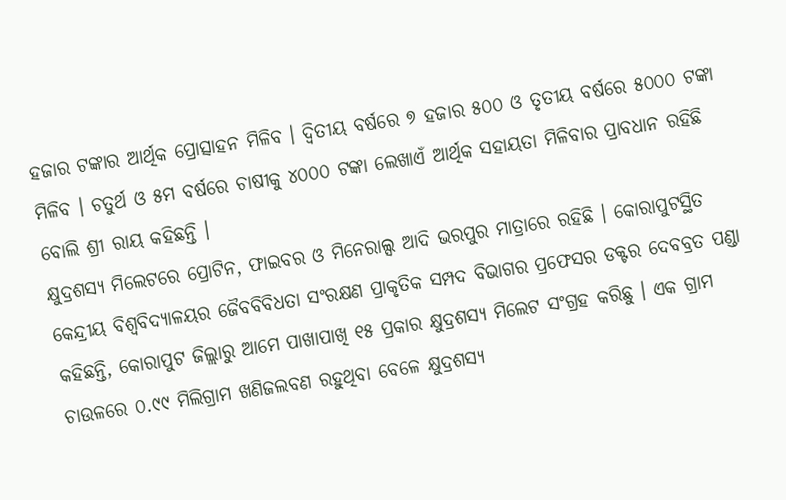ହଜାର ଟଙ୍କାର ଆର୍ଥିକ ପ୍ରୋତ୍ସାହନ ମିଳିବ । ଦ୍ୱିତୀୟ ବର୍ଷରେ ୭ ହଜାର ୫୦୦ ଓ ତୃତୀୟ ବର୍ଷରେ ୫୦୦୦ ଟଙ୍କା ମିଳିବ । ଚତୁର୍ଥ ଓ ୫ମ ବର୍ଷରେ ଚାଷୀକୁ ୪୦୦୦ ଟଙ୍କା ଲେଖାଏଁ ଆର୍ଥିକ ସହାୟତା ମିଳିବାର ପ୍ରାବଧାନ ରହିଛି ବୋଲି ଶ୍ରୀ ରାୟ କହିଛନ୍ତି ।
କ୍ଷୁଦ୍ରଶସ୍ୟ ମିଲେଟରେ ପ୍ରୋଟିନ, ଫାଇବର ଓ ମିନେରାଲ୍ସ ଆଦି ଭରପୁର ମାତ୍ରାରେ ରହିଛି । କୋରାପୁଟସ୍ଥିତ କେନ୍ଦ୍ରୀୟ ବିଶ୍ୱବିଦ୍ୟାଳୟର ଜୈବବିବିଧତା ସଂରକ୍ଷଣ ପ୍ରାକୃତିକ ସମ୍ପଦ ବିଭାଗର ପ୍ରଫେସର ଡକ୍ଟର ଦେବବ୍ରତ ପଣ୍ଡା କହିଛନ୍ତି, କୋରାପୁଟ ଜିଲ୍ଲାରୁ ଆମେ ପାଖାପାଖି ୧୫ ପ୍ରକାର କ୍ଷୁଦ୍ରଶସ୍ୟ ମିଲେଟ ସଂଗ୍ରହ କରିଛୁ । ଏକ ଗ୍ରାମ ଚାଉଳରେ ୦.୯୯ ମିଲିଗ୍ରାମ ଖଣିଜଲବଣ ରହୁଥିବା ବେଳେ କ୍ଷୁଦ୍ରଶସ୍ୟ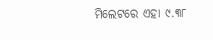ମିଲେଟରେ ଏହା ୯.୩୮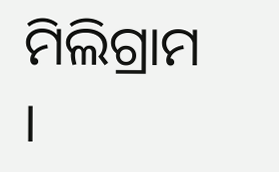ମିଲିଗ୍ରାମ ।